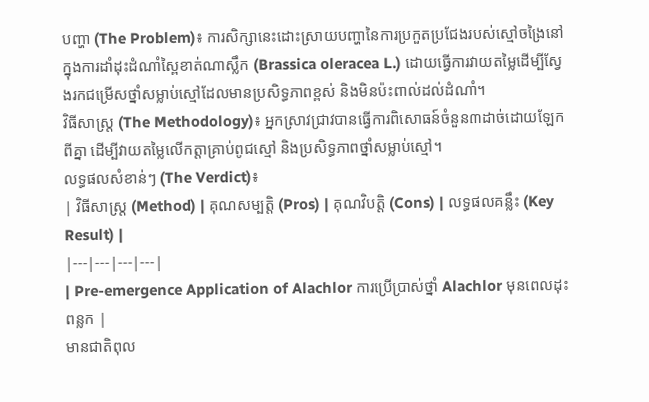បញ្ហា (The Problem)៖ ការសិក្សានេះដោះស្រាយបញ្ហានៃការប្រកួតប្រជែងរបស់ស្មៅចង្រៃនៅក្នុងការដាំដុះដំណាំស្ពៃខាត់ណាស្លឹក (Brassica oleracea L.) ដោយធ្វើការវាយតម្លៃដើម្បីស្វែងរកជម្រើសថ្នាំសម្លាប់ស្មៅដែលមានប្រសិទ្ធភាពខ្ពស់ និងមិនប៉ះពាល់ដល់ដំណាំ។
វិធីសាស្ត្រ (The Methodology)៖ អ្នកស្រាវជ្រាវបានធ្វើការពិសោធន៍ចំនួន៣ដាច់ដោយឡែកពីគ្នា ដើម្បីវាយតម្លៃលើកត្តាគ្រាប់ពូជស្មៅ និងប្រសិទ្ធភាពថ្នាំសម្លាប់ស្មៅ។
លទ្ធផលសំខាន់ៗ (The Verdict)៖
| វិធីសាស្ត្រ (Method) | គុណសម្បត្តិ (Pros) | គុណវិបត្តិ (Cons) | លទ្ធផលគន្លឹះ (Key Result) |
|---|---|---|---|
| Pre-emergence Application of Alachlor ការប្រើប្រាស់ថ្នាំ Alachlor មុនពេលដុះពន្លក |
មានជាតិពុល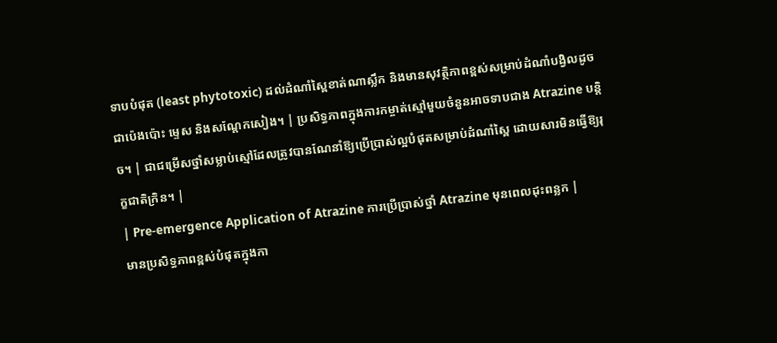ទាបបំផុត (least phytotoxic) ដល់ដំណាំស្ពៃខាត់ណាស្លឹក និងមានសុវត្ថិភាពខ្ពស់សម្រាប់ដំណាំបង្វិលដូចជាប៉េងប៉ោះ ម្ទេស និងសណ្តែកសៀង។ | ប្រសិទ្ធភាពក្នុងការកម្ចាត់ស្មៅមួយចំនួនអាចទាបជាង Atrazine បន្តិច។ | ជាជម្រើសថ្នាំសម្លាប់ស្មៅដែលត្រូវបានណែនាំឱ្យប្រើប្រាស់ល្អបំផុតសម្រាប់ដំណាំស្ពៃ ដោយសារមិនធ្វើឱ្យរុក្ខជាតិក្រិន។ |
| Pre-emergence Application of Atrazine ការប្រើប្រាស់ថ្នាំ Atrazine មុនពេលដុះពន្លក |
មានប្រសិទ្ធភាពខ្ពស់បំផុតក្នុងកា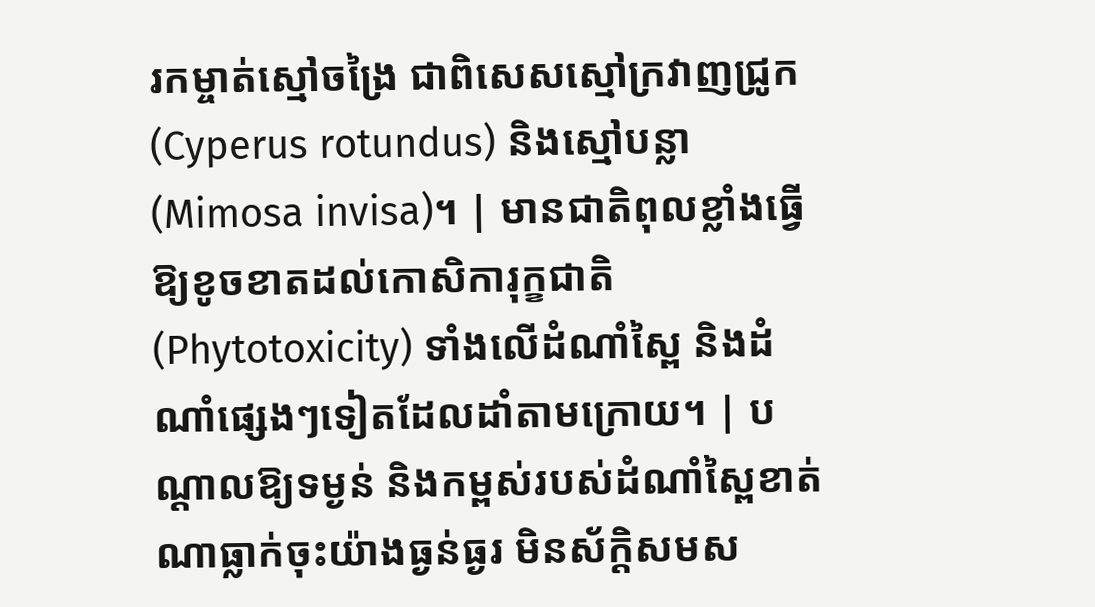រកម្ចាត់ស្មៅចង្រៃ ជាពិសេសស្មៅក្រវាញជ្រូក (Cyperus rotundus) និងស្មៅបន្លា (Mimosa invisa)។ | មានជាតិពុលខ្លាំងធ្វើឱ្យខូចខាតដល់កោសិការុក្ខជាតិ (Phytotoxicity) ទាំងលើដំណាំស្ពៃ និងដំណាំផ្សេងៗទៀតដែលដាំតាមក្រោយ។ | បណ្តាលឱ្យទម្ងន់ និងកម្ពស់របស់ដំណាំស្ពៃខាត់ណាធ្លាក់ចុះយ៉ាងធ្ងន់ធ្ងរ មិនស័ក្តិសមស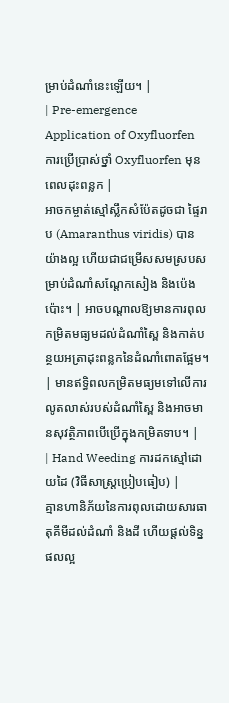ម្រាប់ដំណាំនេះឡើយ។ |
| Pre-emergence Application of Oxyfluorfen ការប្រើប្រាស់ថ្នាំ Oxyfluorfen មុនពេលដុះពន្លក |
អាចកម្ចាត់ស្មៅស្លឹកសំប៉ែតដូចជា ផ្ទៃរាប (Amaranthus viridis) បានយ៉ាងល្អ ហើយជាជម្រើសសមស្របសម្រាប់ដំណាំសណ្តែកសៀង និងប៉េងប៉ោះ។ | អាចបណ្តាលឱ្យមានការពុលកម្រិតមធ្យមដល់ដំណាំស្ពៃ និងកាត់បន្ថយអត្រាដុះពន្លកនៃដំណាំពោតផ្អែម។ | មានឥទ្ធិពលកម្រិតមធ្យមទៅលើការលូតលាស់របស់ដំណាំស្ពៃ និងអាចមានសុវត្ថិភាពបើប្រើក្នុងកម្រិតទាប។ |
| Hand Weeding ការដកស្មៅដោយដៃ (វិធីសាស្ត្រប្រៀបធៀប) |
គ្មានហានិភ័យនៃការពុលដោយសារធាតុគីមីដល់ដំណាំ និងដី ហើយផ្តល់ទិន្នផលល្អ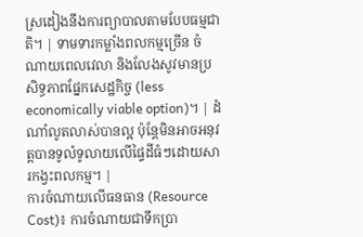ស្រដៀងនឹងការព្យាបាលតាមបែបធម្មជាតិ។ | ទាមទារកម្លាំងពលកម្មច្រើន ចំណាយពេលវេលា និងលែងសូវមានប្រសិទ្ធភាពផ្នែកសេដ្ឋកិច្ច (less economically viable option)។ | ដំណាំលូតលាស់បានល្អ ប៉ុន្តែមិនអាចអនុវត្តបានទូលំទូលាយលើផ្ទៃដីធំៗដោយសារកង្វះពលកម្ម។ |
ការចំណាយលើធនធាន (Resource Cost)៖ ការចំណាយជាទឹកប្រា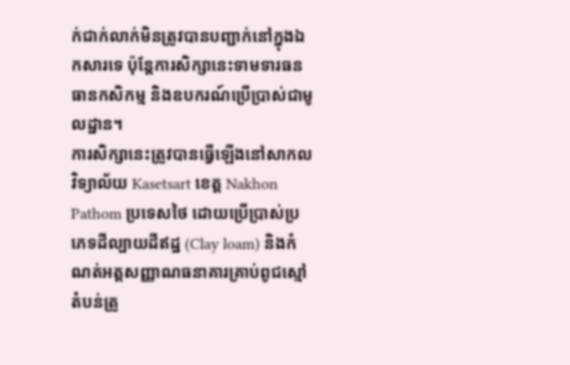ក់ជាក់លាក់មិនត្រូវបានបញ្ជាក់នៅក្នុងឯកសារទេ ប៉ុន្តែការសិក្សានេះទាមទារធនធានកសិកម្ម និងឧបករណ៍ប្រើប្រាស់ជាមូលដ្ឋាន។
ការសិក្សានេះត្រូវបានធ្វើឡើងនៅសាកលវិទ្យាល័យ Kasetsart ខេត្ត Nakhon Pathom ប្រទេសថៃ ដោយប្រើប្រាស់ប្រភេទដីល្បាយដីឥដ្ឋ (Clay loam) និងកំណត់អត្តសញ្ញាណធនាគារគ្រាប់ពូជស្មៅតំបន់ត្រូ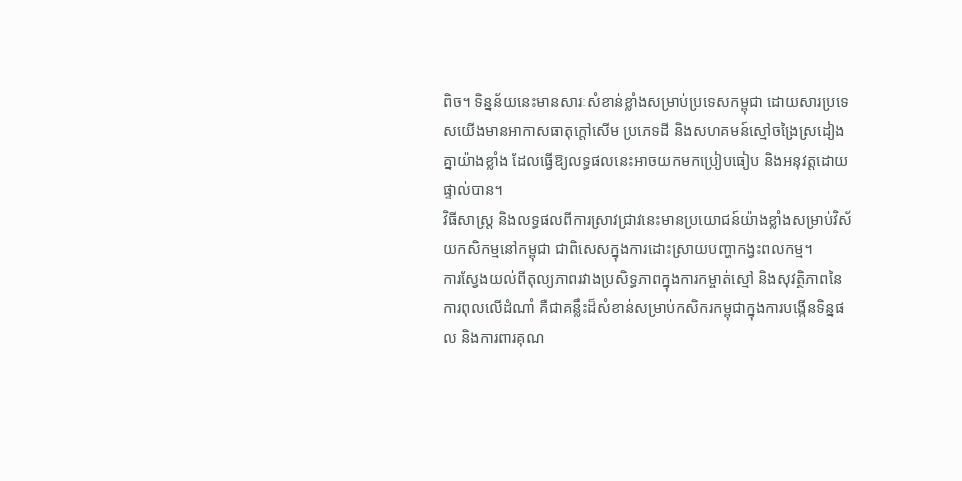ពិច។ ទិន្នន័យនេះមានសារៈសំខាន់ខ្លាំងសម្រាប់ប្រទេសកម្ពុជា ដោយសារប្រទេសយើងមានអាកាសធាតុក្តៅសើម ប្រភេទដី និងសហគមន៍ស្មៅចង្រៃស្រដៀងគ្នាយ៉ាងខ្លាំង ដែលធ្វើឱ្យលទ្ធផលនេះអាចយកមកប្រៀបធៀប និងអនុវត្តដោយផ្ទាល់បាន។
វិធីសាស្ត្រ និងលទ្ធផលពីការស្រាវជ្រាវនេះមានប្រយោជន៍យ៉ាងខ្លាំងសម្រាប់វិស័យកសិកម្មនៅកម្ពុជា ជាពិសេសក្នុងការដោះស្រាយបញ្ហាកង្វះពលកម្ម។
ការស្វែងយល់ពីតុល្យភាពរវាងប្រសិទ្ធភាពក្នុងការកម្ចាត់ស្មៅ និងសុវត្ថិភាពនៃការពុលលើដំណាំ គឺជាគន្លឹះដ៏សំខាន់សម្រាប់កសិករកម្ពុជាក្នុងការបង្កើនទិន្នផល និងការពារគុណ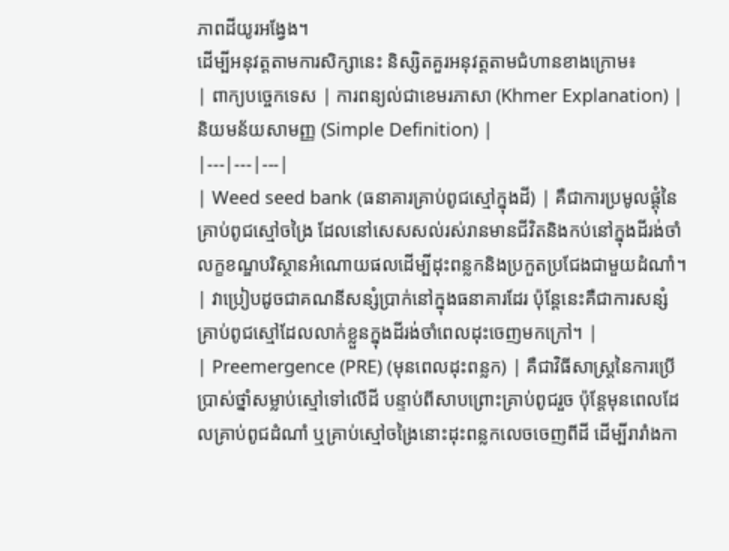ភាពដីយូរអង្វែង។
ដើម្បីអនុវត្តតាមការសិក្សានេះ និស្សិតគួរអនុវត្តតាមជំហានខាងក្រោម៖
| ពាក្យបច្ចេកទេស | ការពន្យល់ជាខេមរភាសា (Khmer Explanation) | និយមន័យសាមញ្ញ (Simple Definition) |
|---|---|---|
| Weed seed bank (ធនាគារគ្រាប់ពូជស្មៅក្នុងដី) | គឺជាការប្រមូលផ្តុំនៃគ្រាប់ពូជស្មៅចង្រៃ ដែលនៅសេសសល់រស់រានមានជីវិតនិងកប់នៅក្នុងដីរង់ចាំលក្ខខណ្ឌបរិស្ថានអំណោយផលដើម្បីដុះពន្លកនិងប្រកួតប្រជែងជាមួយដំណាំ។ | វាប្រៀបដូចជាគណនីសន្សំប្រាក់នៅក្នុងធនាគារដែរ ប៉ុន្តែនេះគឺជាការសន្សំគ្រាប់ពូជស្មៅដែលលាក់ខ្លួនក្នុងដីរង់ចាំពេលដុះចេញមកក្រៅ។ |
| Preemergence (PRE) (មុនពេលដុះពន្លក) | គឺជាវិធីសាស្ត្រនៃការប្រើប្រាស់ថ្នាំសម្លាប់ស្មៅទៅលើដី បន្ទាប់ពីសាបព្រោះគ្រាប់ពូជរួច ប៉ុន្តែមុនពេលដែលគ្រាប់ពូជដំណាំ ឬគ្រាប់ស្មៅចង្រៃនោះដុះពន្លកលេចចេញពីដី ដើម្បីរារាំងកា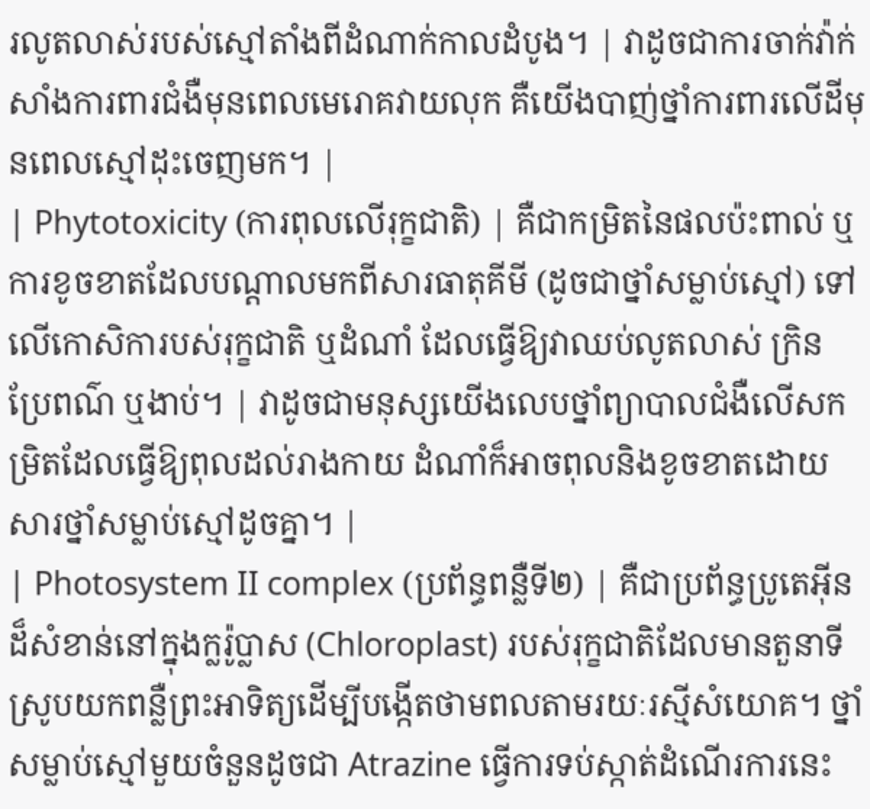រលូតលាស់របស់ស្មៅតាំងពីដំណាក់កាលដំបូង។ | វាដូចជាការចាក់វ៉ាក់សាំងការពារជំងឺមុនពេលមេរោគវាយលុក គឺយើងបាញ់ថ្នាំការពារលើដីមុនពេលស្មៅដុះចេញមក។ |
| Phytotoxicity (ការពុលលើរុក្ខជាតិ) | គឺជាកម្រិតនៃផលប៉ះពាល់ ឬការខូចខាតដែលបណ្តាលមកពីសារធាតុគីមី (ដូចជាថ្នាំសម្លាប់ស្មៅ) ទៅលើកោសិការបស់រុក្ខជាតិ ឬដំណាំ ដែលធ្វើឱ្យវាឈប់លូតលាស់ ក្រិន ប្រែពណ៌ ឬងាប់។ | វាដូចជាមនុស្សយើងលេបថ្នាំព្យាបាលជំងឺលើសកម្រិតដែលធ្វើឱ្យពុលដល់រាងកាយ ដំណាំក៏អាចពុលនិងខូចខាតដោយសារថ្នាំសម្លាប់ស្មៅដូចគ្នា។ |
| Photosystem II complex (ប្រព័ន្ធពន្លឺទី២) | គឺជាប្រព័ន្ធប្រូតេអ៊ីនដ៏សំខាន់នៅក្នុងក្លរ៉ូប្លាស (Chloroplast) របស់រុក្ខជាតិដែលមានតួនាទីស្រូបយកពន្លឺព្រះអាទិត្យដើម្បីបង្កើតថាមពលតាមរយៈរស្មីសំយោគ។ ថ្នាំសម្លាប់ស្មៅមួយចំនួនដូចជា Atrazine ធ្វើការទប់ស្កាត់ដំណើរការនេះ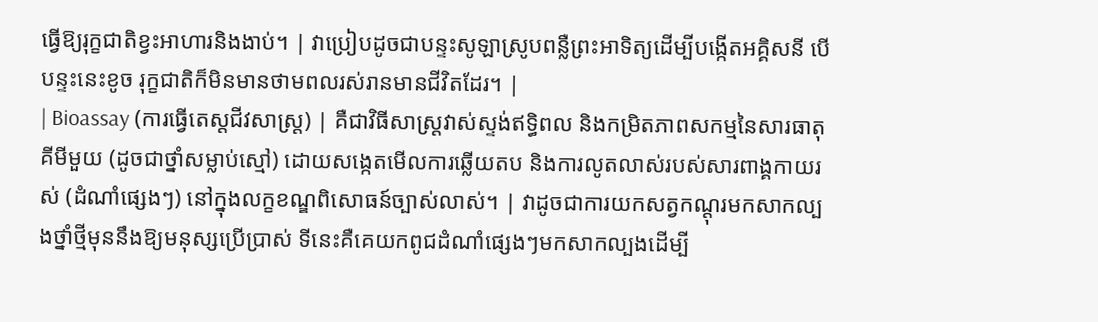ធ្វើឱ្យរុក្ខជាតិខ្វះអាហារនិងងាប់។ | វាប្រៀបដូចជាបន្ទះសូឡាស្រូបពន្លឺព្រះអាទិត្យដើម្បីបង្កើតអគ្គិសនី បើបន្ទះនេះខូច រុក្ខជាតិក៏មិនមានថាមពលរស់រានមានជីវិតដែរ។ |
| Bioassay (ការធ្វើតេស្តជីវសាស្ត្រ) | គឺជាវិធីសាស្ត្រវាស់ស្ទង់ឥទ្ធិពល និងកម្រិតភាពសកម្មនៃសារធាតុគីមីមួយ (ដូចជាថ្នាំសម្លាប់ស្មៅ) ដោយសង្កេតមើលការឆ្លើយតប និងការលូតលាស់របស់សារពាង្គកាយរស់ (ដំណាំផ្សេងៗ) នៅក្នុងលក្ខខណ្ឌពិសោធន៍ច្បាស់លាស់។ | វាដូចជាការយកសត្វកណ្តុរមកសាកល្បងថ្នាំថ្មីមុននឹងឱ្យមនុស្សប្រើប្រាស់ ទីនេះគឺគេយកពូជដំណាំផ្សេងៗមកសាកល្បងដើម្បី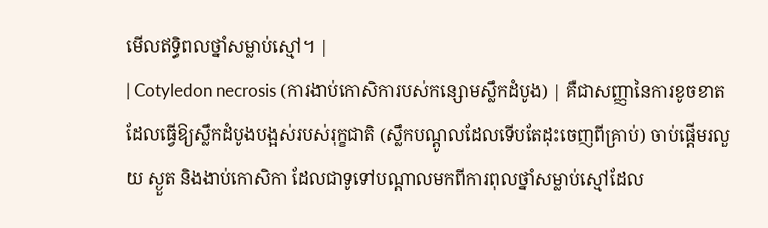មើលឥទ្ធិពលថ្នាំសម្លាប់ស្មៅ។ |
| Cotyledon necrosis (ការងាប់កោសិការបស់កន្សោមស្លឹកដំបូង) | គឺជាសញ្ញានៃការខូចខាតដែលធ្វើឱ្យស្លឹកដំបូងបង្អស់របស់រុក្ខជាតិ (ស្លឹកបណ្តូលដែលទើបតែដុះចេញពីគ្រាប់) ចាប់ផ្តើមរលួយ ស្ងួត និងងាប់កោសិកា ដែលជាទូទៅបណ្តាលមកពីការពុលថ្នាំសម្លាប់ស្មៅដែល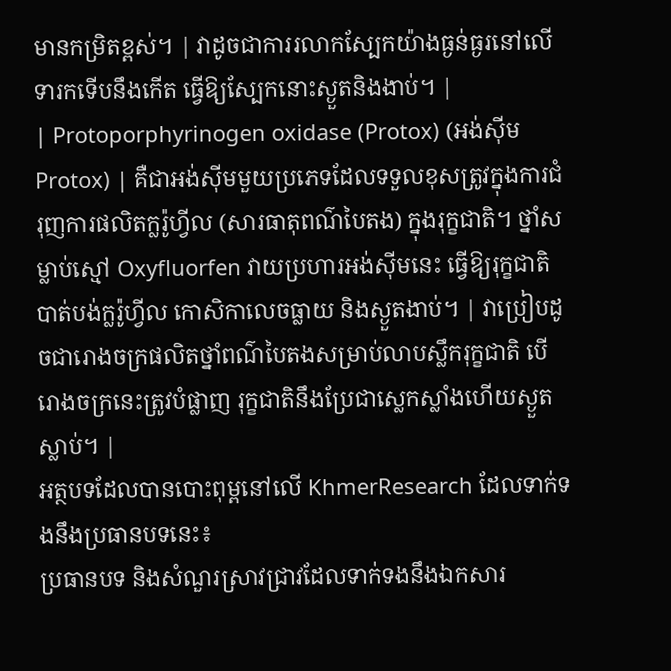មានកម្រិតខ្ពស់។ | វាដូចជាការរលាកស្បែកយ៉ាងធ្ងន់ធ្ងរនៅលើទារកទើបនឹងកើត ធ្វើឱ្យស្បែកនោះស្ងួតនិងងាប់។ |
| Protoporphyrinogen oxidase (Protox) (អង់ស៊ីម Protox) | គឺជាអង់ស៊ីមមួយប្រភេទដែលទទួលខុសត្រូវក្នុងការជំរុញការផលិតក្លរ៉ូហ្វីល (សារធាតុពណ៌បៃតង) ក្នុងរុក្ខជាតិ។ ថ្នាំសម្លាប់ស្មៅ Oxyfluorfen វាយប្រហារអង់ស៊ីមនេះ ធ្វើឱ្យរុក្ខជាតិបាត់បង់ក្លរ៉ូហ្វីល កោសិកាលេចធ្លាយ និងស្ងួតងាប់។ | វាប្រៀបដូចជារោងចក្រផលិតថ្នាំពណ៌បៃតងសម្រាប់លាបស្លឹករុក្ខជាតិ បើរោងចក្រនេះត្រូវបំផ្លាញ រុក្ខជាតិនឹងប្រែជាស្លេកស្លាំងហើយស្ងួតស្លាប់។ |
អត្ថបទដែលបានបោះពុម្ពនៅលើ KhmerResearch ដែលទាក់ទងនឹងប្រធានបទនេះ៖
ប្រធានបទ និងសំណួរស្រាវជ្រាវដែលទាក់ទងនឹងឯកសារ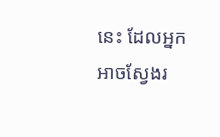នេះ ដែលអ្នកអាចស្វែងរ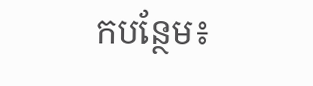កបន្ថែម៖